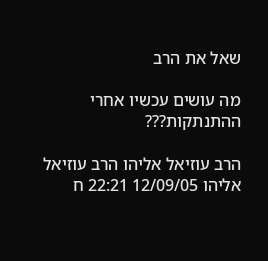שאל את הרב

מה עושים עכשיו אחרי ההתנתקות???

הרב עוזיאל אליהו הרב עוזיאל אליהו 12/09/05 22:21 ח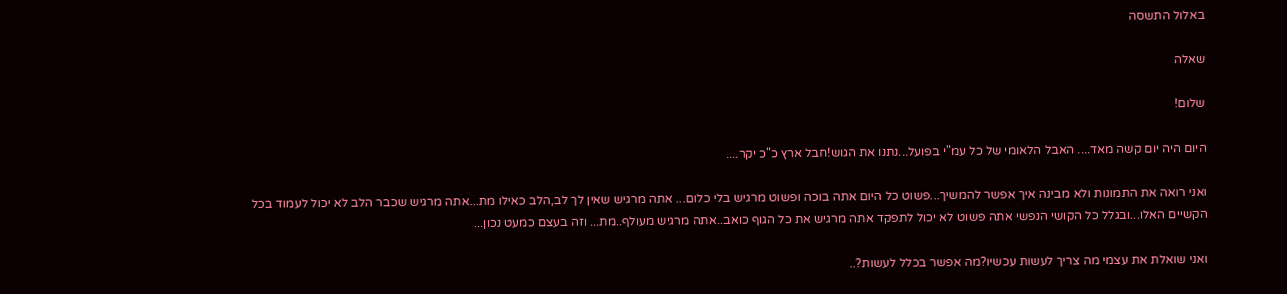באלול התשסה

שאלה

שלום!

היום היה יום קשה מאד.... האבל הלאומי של כל עמ"י בפועל...נתנו את הגוש!חבל ארץ כ"כ יקר....

ואני רואה את התמונות ולא מבינה איך אפשר להמשיך...פשוט כל היום אתה בוכה ופשוט מרגיש בלי כלום... אתה מרגיש שאין לך לב,הלב כאילו מת...אתה מרגיש שכבר הלב לא יכול לעמוד בכל הקשיים האלו...ובגלל כל הקושי הנפשי אתה פשוט לא יכול לתפקד אתה מרגיש את כל הגוף כואב..אתה מרגיש מעולף..מת... וזה בעצם כמעט נכון...

ואני שואלת את עצמי מה צריך לעשות עכשיו?מה אפשר בכלל לעשות?..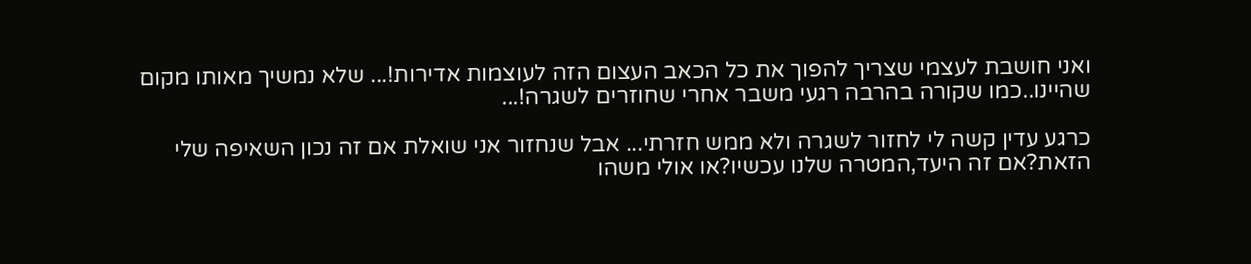ואני חושבת לעצמי שצריך להפוך את כל הכאב העצום הזה לעוצמות אדירות!... שלא נמשיך מאותו מקום שהיינו..כמו שקורה בהרבה רגעי משבר אחרי שחוזרים לשגרה!...

כרגע עדין קשה לי לחזור לשגרה ולא ממש חזרתי... אבל שנחזור אני שואלת אם זה נכון השאיפה שלי הזאת?אם זה היעד,המטרה שלנו עכשיו?או אולי משהו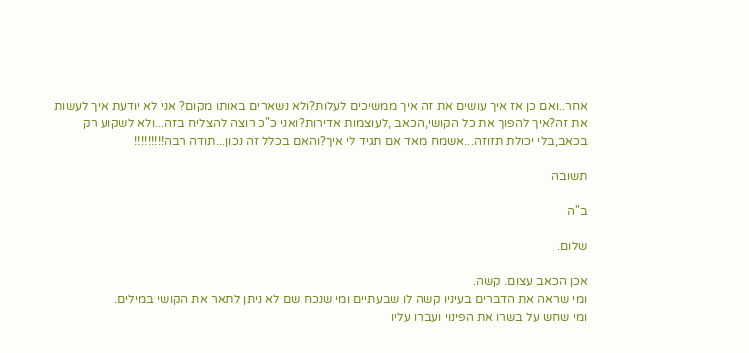אחר..ואם כן אז איך עושים את זה איך ממשיכים לעלות?ולא נשארים באותו מקום? אני לא יודעת איך לעשות את זה?איך להפוך את כל הקושי,הכאב ,לעוצמות אדירות?ואני כ"כ רוצה להצליח בזה...ולא לשקוע רק בכאב,בלי יכולת תזוזה...אשמח מאד אם תגיד לי איך?והאם בכלל זה נכון...תודה רבה!!!!!!!!!

תשובה

ב"ה

שלום.

אכן הכאב עצום. קשה.
ומי שראה את הדברים בעיניו קשה לו שבעתיים ומי שנכח שם לא ניתן לתאר את הקושי במילים.
ומי שחש על בשרו את הפינוי ועברו עליו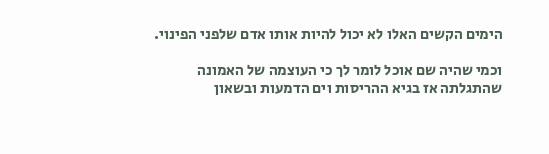הימים הקשים האלו לא יכול להיות אותו אדם שלפני הפינוי.

וכמי שהיה שם אוכל לומר לך כי העוצמה של האמונה שהתגלתה אז בגיא ההריסות וים הדמעות ובשאון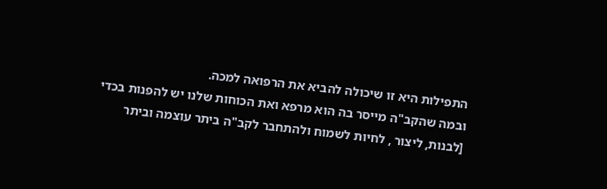התפילות היא זו שיכולה להביא את הרפואה למכה.
ובמה שהקב"ה מייסר בה הוא מרפא ואת הכוחות שלנו יש להפנות בכדי [לבנות, ליצור , לחיות לשמוח ולהתחבר לקב"ה ביתר עוצמה וביתר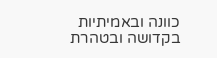כוונה ובאמיתיות בקדושה ובטהרת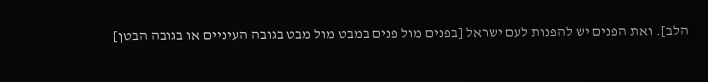הלב]. ואת הפנים יש להפנות לעם ישראל [בפנים מול פנים במבט מול מבט בגובה העיניים או בגובה הבטן]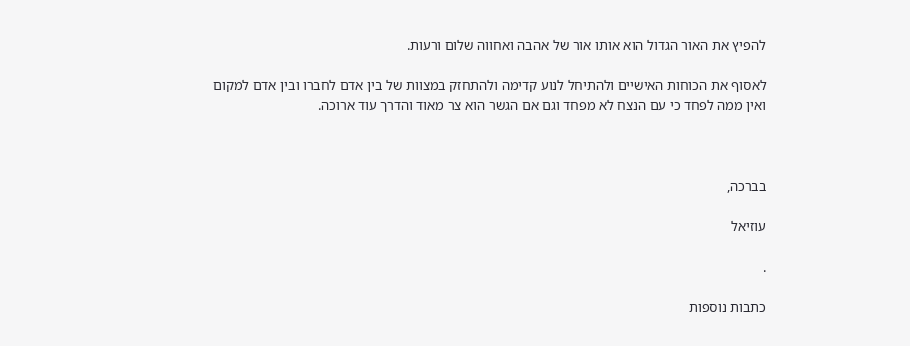להפיץ את האור הגדול הוא אותו אור של אהבה ואחווה שלום ורעות.

לאסוף את הכוחות האישיים ולהתיחל לנוע קדימה ולהתחזק במצוות של בין אדם לחברו ובין אדם למקום ואין ממה לפחד כי עם הנצח לא מפחד וגם אם הגשר הוא צר מאוד והדרך עוד ארוכה.



בברכה,

עוזיאל

.

כתבות נוספות